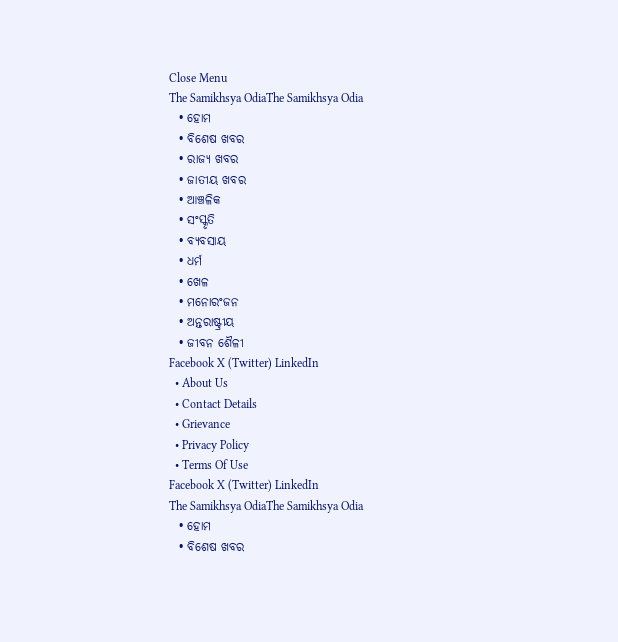Close Menu
The Samikhsya OdiaThe Samikhsya Odia
  • ହୋମ
  • ବିଶେଷ ଖବର
  • ରାଜ୍ୟ ଖବର
  • ଜାତୀୟ ଖବର
  • ଆଞ୍ଚଳିକ
  • ସଂସ୍କୃତି
  • ବ୍ୟବସାୟ
  • ଧର୍ମ
  • ଖେଳ
  • ମନୋରଂଜନ
  • ଅନ୍ତରାଷ୍ଟ୍ରୀୟ
  • ଜୀବନ ଶୈଳୀ
Facebook X (Twitter) LinkedIn
  • About Us
  • Contact Details
  • Grievance
  • Privacy Policy
  • Terms Of Use
Facebook X (Twitter) LinkedIn
The Samikhsya OdiaThe Samikhsya Odia
  • ହୋମ
  • ବିଶେଷ ଖବର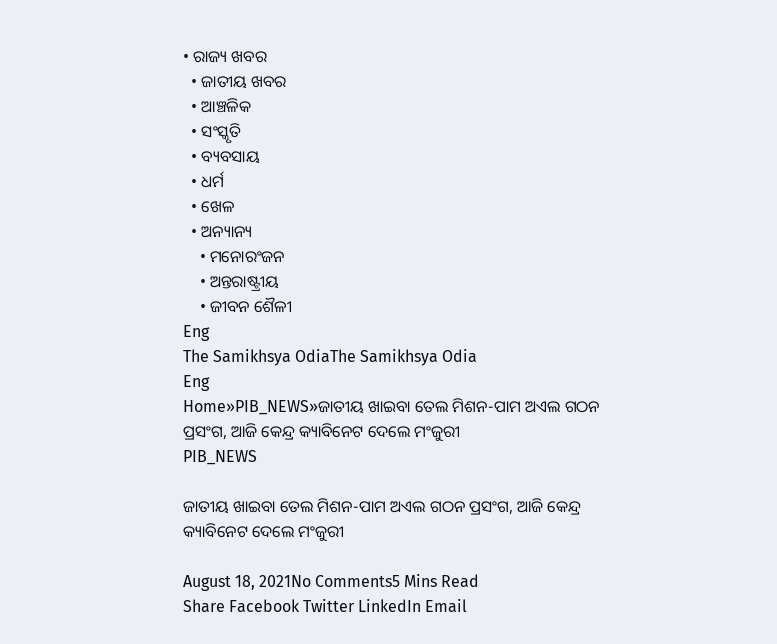• ରାଜ୍ୟ ଖବର
  • ଜାତୀୟ ଖବର
  • ଆଞ୍ଚଳିକ
  • ସଂସ୍କୃତି
  • ବ୍ୟବସାୟ
  • ଧର୍ମ
  • ଖେଳ
  • ଅନ୍ୟାନ୍ୟ
    • ମନୋରଂଜନ
    • ଅନ୍ତରାଷ୍ଟ୍ରୀୟ
    • ଜୀବନ ଶୈଳୀ
Eng
The Samikhsya OdiaThe Samikhsya Odia
Eng
Home»PIB_NEWS»ଜାତୀୟ ଖାଇବା ତେଲ ମିଶନ-ପାମ ଅଏଲ ଗଠନ ପ୍ରସଂଗ, ଆଜି କେନ୍ଦ୍ର କ୍ୟାବିନେଟ ଦେଲେ ମଂଜୁରୀ
PIB_NEWS

ଜାତୀୟ ଖାଇବା ତେଲ ମିଶନ-ପାମ ଅଏଲ ଗଠନ ପ୍ରସଂଗ, ଆଜି କେନ୍ଦ୍ର କ୍ୟାବିନେଟ ଦେଲେ ମଂଜୁରୀ

August 18, 2021No Comments5 Mins Read
Share Facebook Twitter LinkedIn Email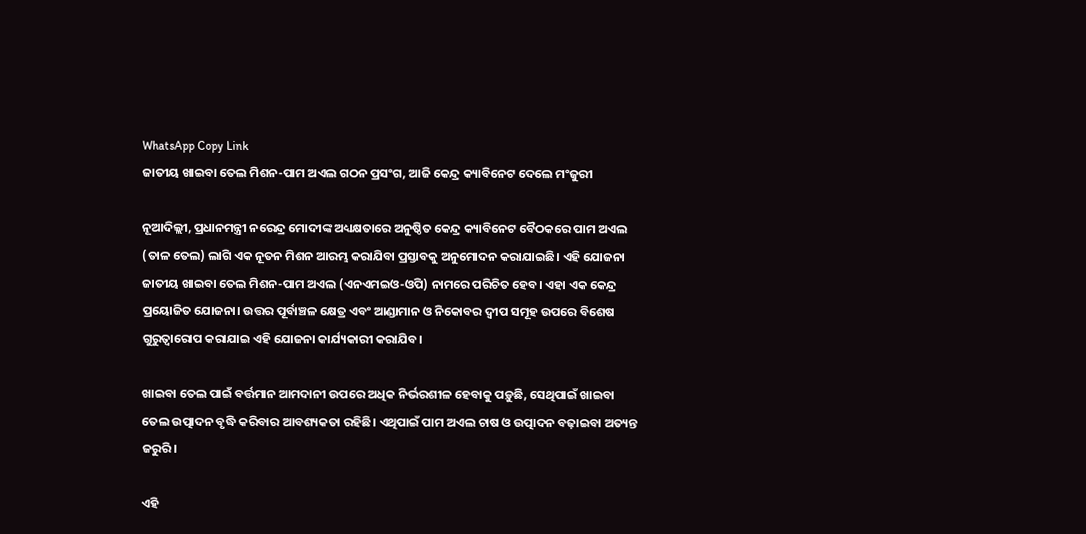WhatsApp Copy Link
ଜାତୀୟ ଖାଇବା ତେଲ ମିଶନ-ପାମ ଅଏଲ ଗଠନ ପ୍ରସଂଗ, ଆଜି କେନ୍ଦ୍ର କ୍ୟାବିନେଟ ଦେଲେ ମଂଜୁରୀ

ନୂଆଦିଲ୍ଲୀ, ପ୍ରଧାନମନ୍ତ୍ରୀ ନରେନ୍ଦ୍ର ମୋଦୀଙ୍କ ଅଧ୍ୟକ୍ଷତାରେ ଅନୁଷ୍ଠିତ କେନ୍ଦ୍ର କ୍ୟାବିନେଟ ବୈଠକରେ ପାମ ଅଏଲ (ତାଳ ତେଲ) ଲାଗି ଏକ ନୂତନ ମିଶନ ଆରମ୍ଭ କରାଯିବା ପ୍ରସ୍ତାବକୁ ଅନୁମୋଦନ କରାଯାଇଛି। ଏହି ଯୋଜନା ଜାତୀୟ ଖାଇବା ତେଲ ମିଶନ-ପାମ ଅଏଲ (ଏନଏମଇଓ-ଓପି) ନାମରେ ପରିଚିତ ହେବ। ଏହା ଏକ କେନ୍ଦ୍ର ପ୍ରୟୋଜିତ ଯୋଜନା। ଉତ୍ତର ପୂର୍ବାଞ୍ଚଳ କ୍ଷେତ୍ର ଏବଂ ଆଣ୍ଡାମାନ ଓ ନିକୋବର ଦ୍ବୀପ ସମୂହ ଉପରେ ବିଶେଷ ଗୁରୁତ୍ବାରୋପ କରାଯାଇ ଏହି ଯୋଜନା କାର୍ଯ୍ୟକାରୀ କରାଯିବ।

ଖାଇବା ତେଲ ପାଇଁ ବର୍ତ୍ତମାନ ଆମଦାନୀ ଉପରେ ଅଧିକ ନିର୍ଭରଶୀଳ ହେବାକୁ ପଡ଼ୁଛି, ସେଥିପାଇଁ ଖାଇବା ତେଲ ଉତ୍ପାଦନ ବୃଦ୍ଧି କରିବାର ଆବଶ୍ୟକତା ରହିଛି। ଏଥିପାଇଁ ପାମ ଅଏଲ ଚାଷ ଓ ଉତ୍ପାଦନ ବଢ଼ାଇବା ଅତ୍ୟନ୍ତ ଜରୁରି।

ଏହି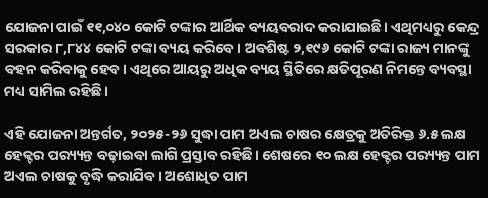ଯୋଜନା ପାଇଁ ୧୧,୦୪୦ କୋଟି ଟଙ୍କାର ଆର୍ଥିକ ବ୍ୟୟବରାଦ କରାଯାଇଛି। ଏଥିମଧ୍ୟରୁ କେନ୍ଦ୍ର ସରକାର ୮,୮୪୪ କୋଟି ଟଙ୍କା ବ୍ୟୟ କରିବେ। ଅବଶିଷ୍ଟ ୨,୧୯୬ କୋଟି ଟଙ୍କା ରାଜ୍ୟ ମାନଙ୍କୁ ବହନ କରିବାକୁ ହେବ। ଏଥିରେ ଆୟରୁ ଅଧିକ ବ୍ୟୟ ସ୍ଥିତିରେ କ୍ଷତିପୂରଣ ନିମନ୍ତେ ବ୍ୟବସ୍ଥା ମଧ୍ୟ ସାମିଲ ରହିଛି।

ଏହି ଯୋଜନା ଅନ୍ତର୍ଗତ, ୨୦୨୫-୨୬ ସୁଦ୍ଧା ପାମ ଅଏଲ ଚାଷର କ୍ଷେତ୍ରକୁ ଅତିରିକ୍ତ ୬.୫ ଲକ୍ଷ ହେକ୍ଟର ପର‌୍ୟ୍ୟନ୍ତ ବଢ଼ାଇବା ଲାଗି ପ୍ରସ୍ତାବ ରହିଛି। ଶେଷରେ ୧୦ ଲକ୍ଷ ହେକ୍ଟର ପର‌୍ୟ୍ୟନ୍ତ ପାମ ଅଏଲ ଚାଷକୁ ବୃଦ୍ଧି କରାଯିବ। ଅଶୋଧିତ ପାମ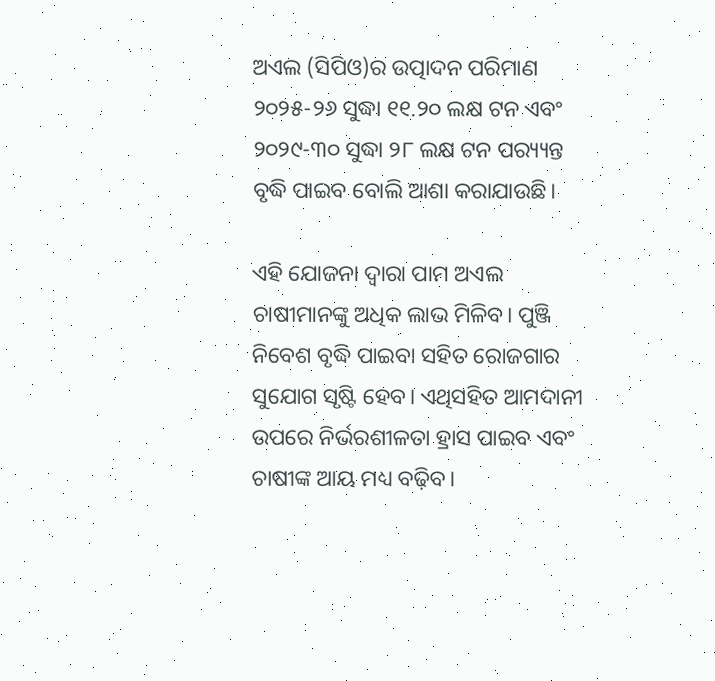ଅଏଲ (ସିପିଓ)ର ଉତ୍ପାଦନ ପରିମାଣ ୨୦୨୫-୨୬ ସୁଦ୍ଧା ୧୧.୨୦ ଲକ୍ଷ ଟନ ଏବଂ ୨୦୨୯-୩୦ ସୁଦ୍ଧା ୨୮ ଲକ୍ଷ ଟନ ପର‌୍ୟ୍ୟନ୍ତ ବୃଦ୍ଧି ପାଇବ ବୋଲି ଆଶା କରାଯାଉଛି।

ଏହି ଯୋଜନା ଦ୍ବାରା ପାମ ଅଏଲ ଚାଷୀମାନଙ୍କୁ ଅଧିକ ଲାଭ ମିଳିବ। ପୁଞ୍ଜି ନିବେଶ ବୃଦ୍ଧି ପାଇବା ସହିତ ରୋଜଗାର ସୁଯୋଗ ସୃଷ୍ଟି ହେବ। ଏଥିସହିତ ଆମଦାନୀ ଉପରେ ନିର୍ଭରଶୀଳତା ହ୍ରାସ ପାଇବ ଏବଂ ଚାଷୀଙ୍କ ଆୟ ମଧ୍ୟ ବଢ଼ିବ।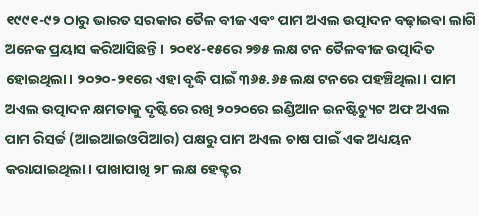୧୯୯୧-୯୨ ଠାରୁ ଭାରତ ସରକାର ତୈଳ ବୀଜ ଏବଂ ପାମ ଅଏଲ ଉତ୍ପାଦନ ବଢ଼ାଇବା ଲାଗି ଅନେକ ପ୍ରୟାସ କରିଆସିଛନ୍ତି। ୨୦୧୪-୧୫ରେ ୨୭୫ ଲକ୍ଷ ଟନ ତୈଳବୀଜ ଉତ୍ପାଦିତ ହୋଇଥିଲା। ୨୦୨୦-୨୧ରେ ଏହା ବୃଦ୍ଧି ପାଇଁ ୩୬୫.୬୫ ଲକ୍ଷ ଟନରେ ପହଞ୍ଚିଥିଲା। ପାମ ଅଏଲ ଉତ୍ପାଦନ କ୍ଷମତାକୁ ଦୃଷ୍ଟିରେ ରଖି ୨୦୨୦ରେ ଇଣ୍ଡିଆନ ଇନଷ୍ଟିଚ୍ୟୁଟ ଅଫ ଅଏଲ ପାମ ରିସର୍ଚ୍ଚ (ଆଇଆଇଓପିଆର) ପକ୍ଷରୁ ପାମ ଅଏଲ ଚାଷ ପାଇଁ ଏକ ଅଧ୍ୟୟନ କରାଯାଇଥିଲା। ପାଖାପାଖି ୨୮ ଲକ୍ଷ ହେକ୍ଟର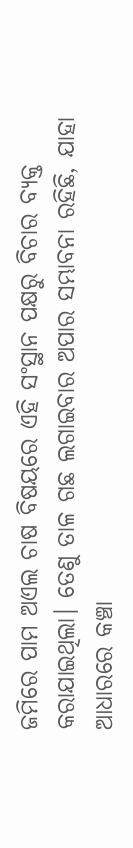ଜମିରେ ପାମ ଅଏଲ ଚାଷ ବିଷୟରେ ଏହି ସଂସ୍ଥାନ ପକ୍ଷରୁ ବିଚାର ବ୍ୟକ୍ତ କରାଯାଇଥିଲା। ତେଣୁ ତାଳ ଗଛ ଲଗାଇବାର ଅପାର ସମ୍ଭାବନା ରହିଛି, ଯାହା ଆଧାରରେ କଞ୍ଚା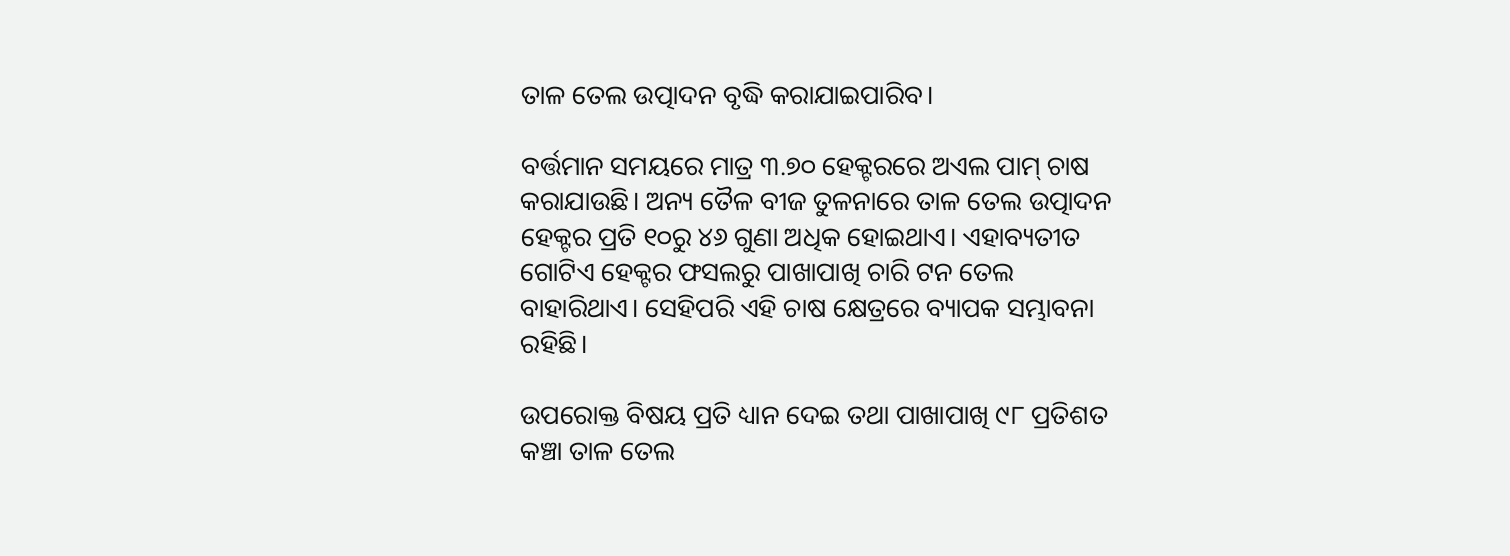ତାଳ ତେଲ ଉତ୍ପାଦନ ବୃଦ୍ଧି କରାଯାଇପାରିବ।

ବର୍ତ୍ତମାନ ସମୟରେ ମାତ୍ର ୩.୭୦ ହେକ୍ଟରରେ ଅଏଲ ପାମ୍ ଚାଷ କରାଯାଉଛି। ଅନ୍ୟ ତୈଳ ବୀଜ ତୁଳନାରେ ତାଳ ତେଲ ଉତ୍ପାଦନ ହେକ୍ଟର ପ୍ରତି ୧୦ରୁ ୪୬ ଗୁଣା ଅଧିକ ହୋଇଥାଏ। ଏହାବ୍ୟତୀତ ଗୋଟିଏ ହେକ୍ଟର ଫସଲରୁ ପାଖାପାଖି ଚାରି ଟନ ତେଲ ବାହାରିଥାଏ। ସେହିପରି ଏହି ଚାଷ କ୍ଷେତ୍ରରେ ବ୍ୟାପକ ସମ୍ଭାବନା ରହିଛି।

ଉପରୋକ୍ତ ବିଷୟ ପ୍ରତି ଧ୍ୟାନ ଦେଇ ତଥା ପାଖାପାଖି ୯୮ ପ୍ରତିଶତ କଞ୍ଚା ତାଳ ତେଲ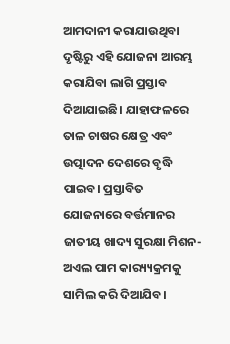ଆମଦାନୀ କରାଯାଉଥିବା ଦୃଷ୍ଟିରୁ ଏହି ଯୋଜନା ଆରମ୍ଭ କରାଯିବା ଲାଗି ପ୍ରସ୍ତାବ ଦିଆଯାଇଛି। ଯାହାଫଳରେ ତାଳ ଚାଷର କ୍ଷେତ୍ର ଏବଂ ଉତ୍ପାଦନ ଦେଶରେ ବୃଦ୍ଧି ପାଇବ। ପ୍ରସ୍ତାବିତ ଯୋଜନାରେ ବର୍ତ୍ତମାନର ଜାତୀୟ ଖାଦ୍ୟ ସୁରକ୍ଷା ମିଶନ-ଅଏଲ ପାମ କାର‌୍ୟ୍ୟକ୍ରମକୁ ସାମିଲ କରି ଦିଆଯିବ।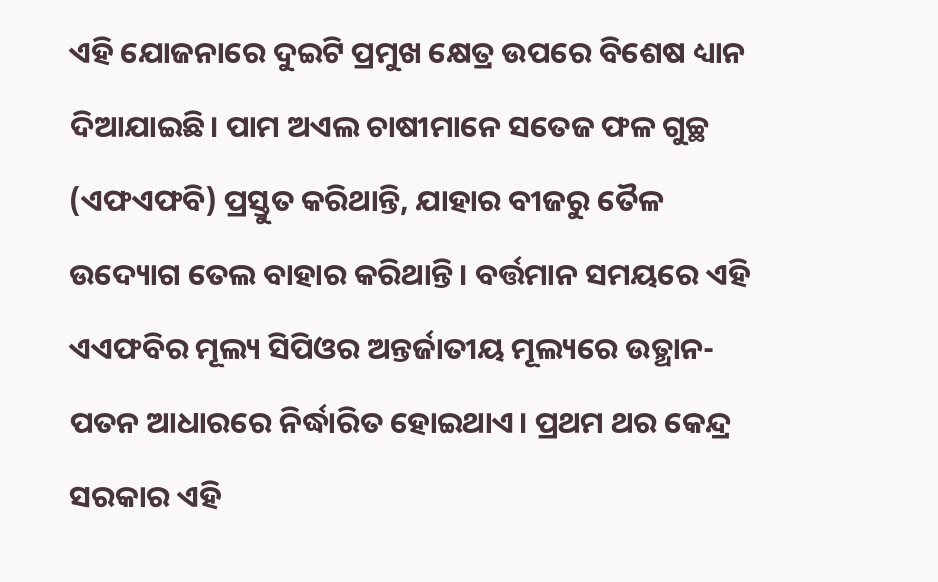ଏହି ଯୋଜନାରେ ଦୁଇଟି ପ୍ରମୁଖ କ୍ଷେତ୍ର ଉପରେ ବିଶେଷ ଧ୍ୟାନ ଦିଆଯାଇଛି। ପାମ ଅଏଲ ଚାଷୀମାନେ ସତେଜ ଫଳ ଗୁଚ୍ଛ (ଏଫଏଫବି) ପ୍ରସ୍ତୁତ କରିଥାନ୍ତି, ଯାହାର ବୀଜରୁ ତୈଳ ଉଦ୍ୟୋଗ ତେଲ ବାହାର କରିଥାନ୍ତି। ବର୍ତ୍ତମାନ ସମୟରେ ଏହି ଏଏଫବିର ମୂଲ୍ୟ ସିପିଓର ଅନ୍ତର୍ଜାତୀୟ ମୂଲ୍ୟରେ ଉତ୍ଥାନ-ପତନ ଆଧାରରେ ନିର୍ଦ୍ଧାରିତ ହୋଇଥାଏ। ପ୍ରଥମ ଥର କେନ୍ଦ୍ର ସରକାର ଏହି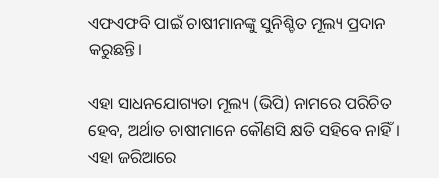ଏଫଏଫବି ପାଇଁ ଚାଷୀମାନଙ୍କୁ ସୁନିଶ୍ଚିତ ମୂଲ୍ୟ ପ୍ରଦାନ କରୁଛନ୍ତି।

ଏହା ସାଧନଯୋଗ୍ୟତା ମୂଲ୍ୟ (ଭିପି) ନାମରେ ପରିଚିତ ହେବ, ଅର୍ଥାତ ଚାଷୀମାନେ କୌଣସି କ୍ଷତି ସହିବେ ନାହିଁ। ଏହା ଜରିଆରେ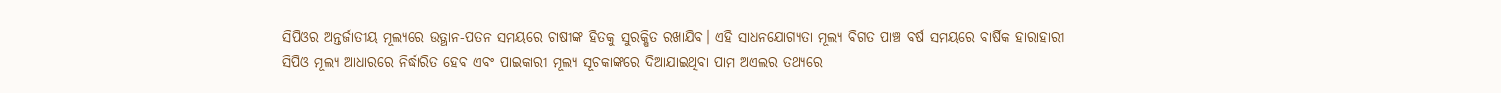ସିପିଓର ଅନ୍ତର୍ଜାତୀୟ ମୂଲ୍ୟରେ ଉତ୍ଥାନ-ପତନ ସମୟରେ ଚାଷୀଙ୍କ ହିତକୁ ସୁରକ୍ଷିତ ରଖାଯିବ। ଏହି ସାଧନଯୋଗ୍ୟତା ମୂଲ୍ୟ ବିଗତ ପାଞ୍ଚ ବର୍ଷ ସମୟରେ ବାର୍ଷିକ ହାରାହାରୀ ସିପିଓ ମୂଲ୍ୟ ଆଧାରରେ ନିର୍ଦ୍ଧାରିତ ହେବ ଏବଂ ପାଇକାରୀ ମୂଲ୍ୟ ସୂଚକାଙ୍କରେ ଦିଆଯାଇଥିବା ପାମ ଅଏଲର ତଥ୍ୟରେ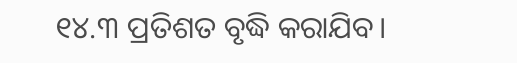୧୪.୩ ପ୍ରତିଶତ ବୃଦ୍ଧି କରାଯିବ।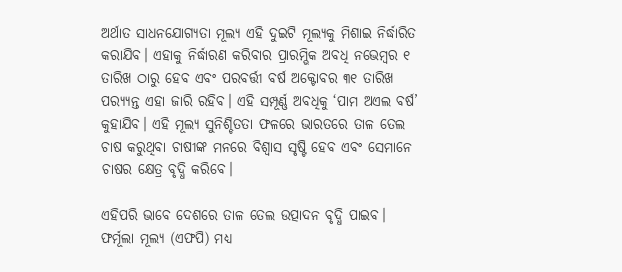ଅର୍ଥାତ ସାଧନଯୋଗ୍ୟତା ମୂଲ୍ୟ ଏହି ଦୁଇଟି ମୂଲ୍ୟକୁ ମିଶାଇ ନିର୍ଦ୍ଧାରିତ କରାଯିବ। ଏହାକୁ ନିର୍ଦ୍ଧାରଣ କରିବାର ପ୍ରାରମ୍ଭିକ ଅବଧି ନଭେମ୍ବର ୧ ତାରିଖ ଠାରୁ ହେବ ଏବଂ ପରବର୍ତ୍ତୀ ବର୍ଷ ଅକ୍ଟୋବର ୩୧ ତାରିଖ ପର‌୍ୟ୍ୟନ୍ତ ଏହା ଜାରି ରହିବ। ଏହି ସମ୍ପୂର୍ଣ୍ଣ ଅବଧିକୁ ‘ପାମ ଅଏଲ ବର୍ଷ’ କୁହାଯିବ। ଏହି ମୂଲ୍ୟ ସୁନିଶ୍ଚିତତା ଫଳରେ ଭାରତରେ ତାଳ ତେଲ ଚାଷ କରୁଥିବା ଚାଷୀଙ୍କ ମନରେ ବିଶ୍ବାସ ସୃଷ୍ଟି ହେବ ଏବଂ ସେମାନେ ଚାଷର କ୍ଷେତ୍ର ବୃଦ୍ଧି କରିବେ।

ଏହିପରି ଭାବେ ଦେଶରେ ତାଳ ତେଲ ଉତ୍ପାଦନ ବୃଦ୍ଧି ପାଇବ। ଫର୍ମୂଲା ମୂଲ୍ୟ (ଏଫପି) ମଧ୍ୟ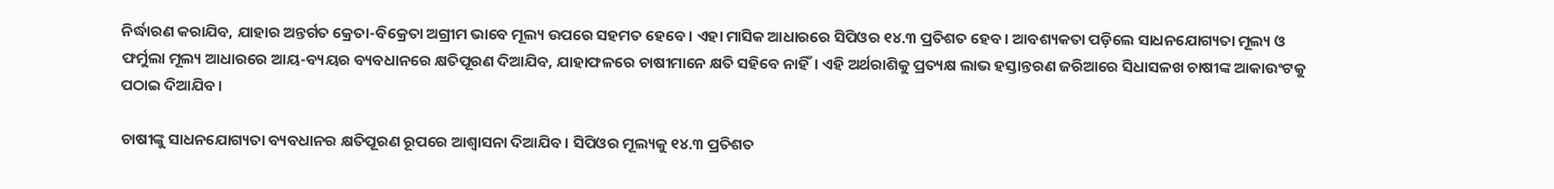ନିର୍ଦ୍ଧାରଣ କରାଯିବ, ଯାହାର ଅନ୍ତର୍ଗତ କ୍ରେତା-ବିକ୍ରେତା ଅଗ୍ରୀମ ଭାବେ ମୂଲ୍ୟ ଉପରେ ସହମତ ହେବେ। ଏହା ମାସିକ ଆଧାରରେ ସିପିଓର ୧୪.୩ ପ୍ରତିଶତ ହେବ। ଆବଶ୍ୟକତା ପଡ଼ିଲେ ସାଧନଯୋଗ୍ୟତା ମୂଲ୍ୟ ଓ ଫର୍ମୁଲା ମୂଲ୍ୟ ଆଧାରରେ ଆୟ-ବ୍ୟୟର ବ୍ୟବଧାନରେ କ୍ଷତିପୂରଣ ଦିଆଯିବ, ଯାହାଫଳରେ ଚାଷୀମାନେ କ୍ଷତି ସହିବେ ନାହିଁ। ଏହି ଅର୍ଥରାଶିକୁ ପ୍ରତ୍ୟକ୍ଷ ଲାଭ ହସ୍ତାନ୍ତରଣ ଜରିଆରେ ସିଧାସଳଖ ଚାଷୀଙ୍କ ଆକାଉଂଟକୁ ପଠାଇ ଦିଆଯିବ।

ଚାଷୀଙ୍କୁ ସାଧନଯୋଗ୍ୟତା ବ୍ୟବଧାନର କ୍ଷତିପୂରଣ ରୂପରେ ଆଶ୍ବାସନା ଦିଆଯିବ। ସିପିଓର ମୂଲ୍ୟକୁ ୧୪.୩ ପ୍ରତିଶତ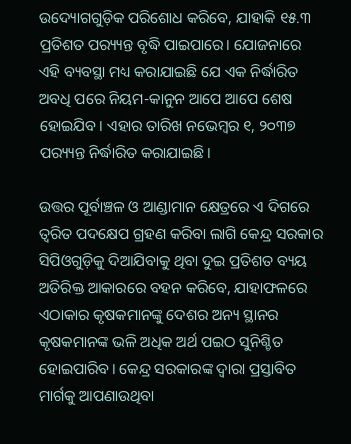ଉଦ୍ୟୋଗଗୁଡ଼ିକ ପରିଶୋଧ କରିବେ, ଯାହାକି ୧୫.୩ ପ୍ରତିଶତ ପର‌୍ୟ୍ୟନ୍ତ ବୃଦ୍ଧି ପାଇପାରେ। ଯୋଜନାରେ ଏହି ବ୍ୟବସ୍ଥା ମଧ୍ୟ କରାଯାଇଛି ଯେ ଏକ ନିର୍ଦ୍ଧାରିତ ଅବଧି ପରେ ନିୟମ-କାନୁନ ଆପେ ଆପେ ଶେଷ ହୋଇଯିବ। ଏହାର ତାରିଖ ନଭେମ୍ବର ୧, ୨୦୩୭ ପର‌୍ୟ୍ୟନ୍ତ ନିର୍ଦ୍ଧାରିତ କରାଯାଇଛି।

ଉତ୍ତର ପୂର୍ବାଞ୍ଚଳ ଓ ଆଣ୍ଡାମାନ କ୍ଷେତ୍ରରେ ଏ ଦିଗରେ ତ୍ବରିତ ପଦକ୍ଷେପ ଗ୍ରହଣ କରିବା ଲାଗି କେନ୍ଦ୍ର ସରକାର ସିପିଓଗୁଡ଼ିକୁ ଦିଆଯିବାକୁ ଥିବା ଦୁଇ ପ୍ରତିଶତ ବ୍ୟୟ ଅତିରିକ୍ତ ଆକାରରେ ବହନ କରିବେ, ଯାହାଫଳରେ ଏଠାକାର କୃଷକମାନଙ୍କୁ ଦେଶର ଅନ୍ୟ ସ୍ଥାନର କୃଷକମାନଙ୍କ ଭଳି ଅଧିକ ଅର୍ଥ ପଇଠ ସୁନିଶ୍ଚିତ ହୋଇପାରିବ। କେନ୍ଦ୍ର ସରକାରଙ୍କ ଦ୍ବାରା ପ୍ରସ୍ତାବିତ ମାର୍ଗକୁ ଆପଣାଉଥିବା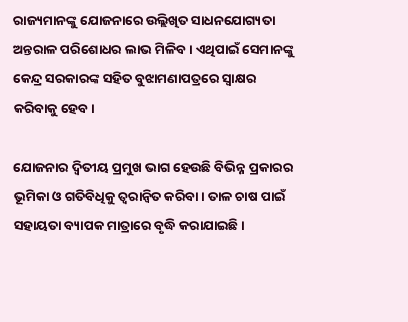ରାଜ୍ୟମାନଙ୍କୁ ଯୋଜନାରେ ଉଲ୍ଲିଖିତ ସାଧନଯୋଗ୍ୟତା ଅନ୍ତରାଳ ପରିଶୋଧର ଲାଭ ମିଳିବ। ଏଥିପାଇଁ ସେମାନଙ୍କୁ କେନ୍ଦ୍ର ସରକାରଙ୍କ ସହିତ ବୁଝାମଣାପତ୍ରରେ ସ୍ବାକ୍ଷର କରିବାକୁ ହେବ।

ଯୋଜନାର ଦ୍ବିତୀୟ ପ୍ରମୁଖ ଭାଗ ହେଉଛି ବିଭିନ୍ନ ପ୍ରକାରର ଭୂମିକା ଓ ଗତିବିଧିକୁ ତ୍ବରାନ୍ବିତ କରିବା। ତାଳ ଚାଷ ପାଇଁ ସହାୟତା ବ୍ୟାପକ ମାତ୍ରାରେ ବୃଦ୍ଧି କରାଯାଇଛି।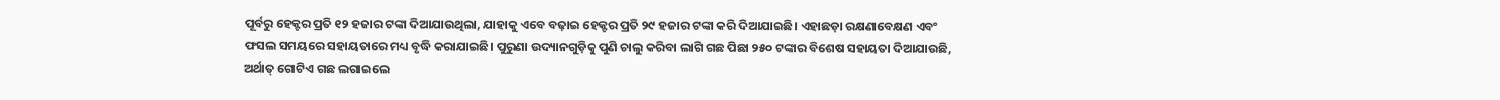ପୂର୍ବରୁ ହେକ୍ଟର ପ୍ରତି ୧୨ ହଜାର ଟଙ୍କା ଦିଆଯାଉଥିଲା, ଯାହାକୁ ଏବେ ବଢ଼ାଇ ହେକ୍ଟର ପ୍ରତି ୨୯ ହଜାର ଟଙ୍କା କରି ଦିଆଯାଇଛି। ଏହାଛଡ଼ା ରକ୍ଷଣାବେକ୍ଷଣ ଏବଂ ଫସଲ ସମୟରେ ସହାୟତାରେ ମଧ୍ୟ ବୃଦ୍ଧି କରାଯାଇଛି। ପୁରୁଣା ଉଦ୍ୟାନଗୁଡ଼ିକୁ ପୁଣି ଚାଲୁ କରିବା ଲାଗି ଗଛ ପିଛା ୨୫୦ ଟଙ୍କାର ବିଶେଷ ସହାୟତା ଦିଆଯାଉଛି, ଅର୍ଥାତ୍ ଗୋଟିଏ ଗଛ ଲଗାଇଲେ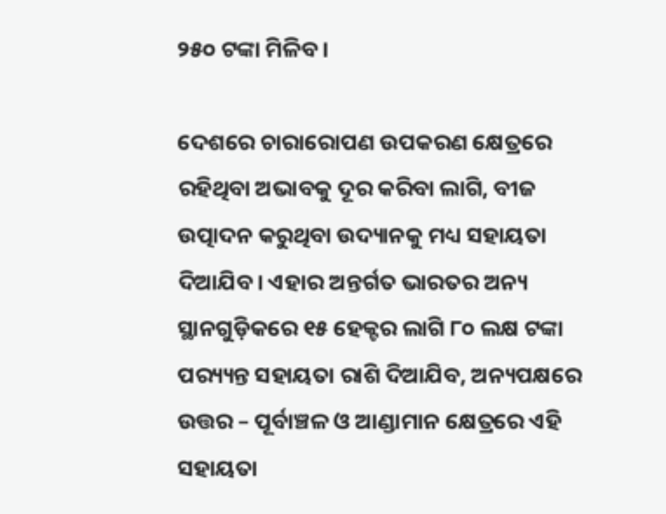୨୫୦ ଟଙ୍କା ମିଳିବ।

ଦେଶରେ ଚାରାରୋପଣ ଉପକରଣ କ୍ଷେତ୍ରରେ ରହିଥିବା ଅଭାବକୁ ଦୂର କରିବା ଲାଗି, ବୀଜ ଉତ୍ପାଦନ କରୁଥିବା ଉଦ୍ୟାନକୁ ମଧ୍ୟ ସହାୟତା ଦିଆଯିବ। ଏହାର ଅନ୍ତର୍ଗତ ଭାରତର ଅନ୍ୟ ସ୍ଥାନଗୁଡ଼ିକରେ ୧୫ ହେକ୍ଟର ଲାଗି ୮୦ ଲକ୍ଷ ଟଙ୍କା ପର‌୍ୟ୍ୟନ୍ତ ସହାୟତା ରାଶି ଦିଆଯିବ, ଅନ୍ୟପକ୍ଷରେ ଉତ୍ତର – ପୂର୍ବାଞ୍ଚଳ ଓ ଆଣ୍ଡାମାନ କ୍ଷେତ୍ରରେ ଏହି ସହାୟତା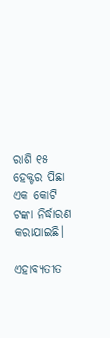ରାଶି ୧୫ ହେକ୍ଟର ପିଛା ଏକ କୋଟି ଟଙ୍କା ନିର୍ଦ୍ଧାରଣ କରାଯାଇଛି।

ଏହାବ୍ୟତୀତ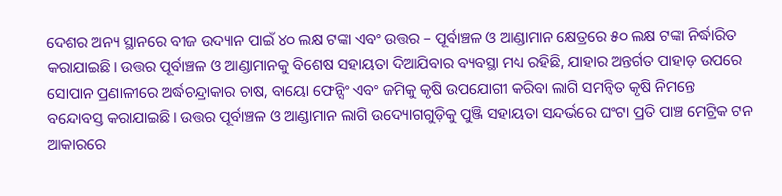ଦେଶର ଅନ୍ୟ ସ୍ଥାନରେ ବୀଜ ଉଦ୍ୟାନ ପାଇଁ ୪୦ ଲକ୍ଷ ଟଙ୍କା ଏବଂ ଉତ୍ତର – ପୂର୍ବାଞ୍ଚଳ ଓ ଆଣ୍ଡାମାନ କ୍ଷେତ୍ରରେ ୫୦ ଲକ୍ଷ ଟଙ୍କା ନିର୍ଦ୍ଧାରିତ କରାଯାଇଛି। ଉତ୍ତର ପୂର୍ବାଞ୍ଚଳ ଓ ଆଣ୍ଡାମାନକୁ ବିଶେଷ ସହାୟତା ଦିଆଯିବାର ବ୍ୟବସ୍ଥା ମଧ୍ୟ ରହିଛି, ଯାହାର ଅନ୍ତର୍ଗତ ପାହାଡ଼ ଉପରେ ସୋପାନ ପ୍ରଣାଳୀରେ ଅର୍ଦ୍ଧଚନ୍ଦ୍ରାକାର ଚାଷ, ବାୟୋ ଫେନ୍ସିଂ ଏବଂ ଜମିକୁ କୃଷି ଉପଯୋଗୀ କରିବା ଲାଗି ସମନ୍ବିତ କୃଷି ନିମନ୍ତେ ବନ୍ଦୋବସ୍ତ କରାଯାଇଛି। ଉତ୍ତର ପୂର୍ବାଞ୍ଚଳ ଓ ଆଣ୍ଡାମାନ ଲାଗି ଉଦ୍ୟୋଗଗୁଡ଼ିକୁ ପୁଞ୍ଜି ସହାୟତା ସନ୍ଦର୍ଭରେ ଘଂଟା ପ୍ରତି ପାଞ୍ଚ ମେଟ୍ରିକ ଟନ ଆକାରରେ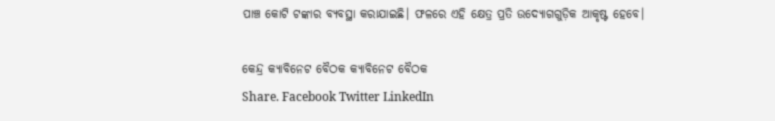ପାଞ୍ଚ କୋଟି ଟଙ୍କାର ବ୍ୟବସ୍ଥା କରାଯାଇଛି। ଫଳରେ ଏହି କ୍ଷେତ୍ର ପ୍ରତି ଉଦ୍ୟୋଗଗୁଡ଼ିକ ଆକୃଷ୍ଟ ହେବେ।

କେନ୍ଦ୍ର କ୍ୟାବିନେଟ ବୈଠକ କ୍ୟାବିନେଟ ବୈଠକ
Share. Facebook Twitter LinkedIn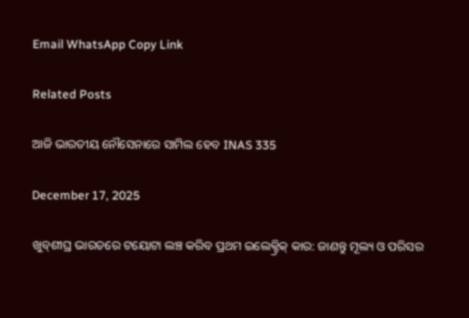Email WhatsApp Copy Link

Related Posts

ଆଜି ଭାରତୀୟ ନୌସେନାରେ ସାମିଲ ହେବ INAS 335

December 17, 2025

ଖୁବ୍‌ଶୀଘ୍ର ଭାରତରେ ଟୟୋଟା ଲଞ୍ଚ କରିବ ପ୍ରଥମ ଇଲେକ୍ଟ୍ରିକ୍ କାର: ଜାଣନ୍ତୁ ମୂଲ୍ୟ ଓ ପରିସର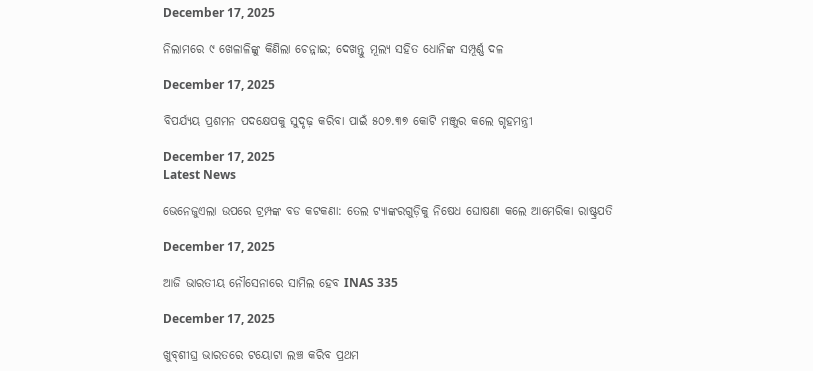December 17, 2025

ନିଲାମରେ ୯ ଖେଳାଳିଙ୍କୁ କିଣିଲା ଚେନ୍ନାଇ; ଦେଖନ୍ତୁ ମୂଲ୍ୟ ସହିତ ଧୋନିଙ୍କ ସମ୍ପୂର୍ଣ୍ଣ ଦଳ

December 17, 2025

ବିପର୍ଯ୍ୟୟ ପ୍ରଶମନ ପଦକ୍ଷେପକୁ ସୁଦୃଢ଼ କରିବା ପାଇଁ ୫୦୭.୩୭ କୋଟି ମଞ୍ଜୁର କଲେ ଗୃହମନ୍ତ୍ରୀ

December 17, 2025
Latest News

ଭେନେଜୁଏଲା ଉପରେ ଟ୍ରମ୍ପଙ୍କ ବଡ କଟକଣା: ତେଲ ଟ୍ୟାଙ୍କରଗୁଡ଼ିକୁ ନିଷେଧ ଘୋଷଣା କଲେ ଆମେରିକା ରାଷ୍ଟ୍ରପତି

December 17, 2025

ଆଜି ଭାରତୀୟ ନୌସେନାରେ ସାମିଲ ହେବ INAS 335

December 17, 2025

ଖୁବ୍‌ଶୀଘ୍ର ଭାରତରେ ଟୟୋଟା ଲଞ୍ଚ କରିବ ପ୍ରଥମ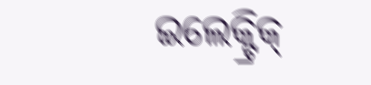ଇଲେକ୍ଟ୍ରିକ୍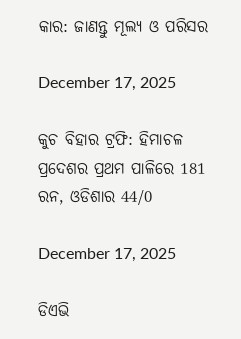କାର: ଜାଣନ୍ତୁ ମୂଲ୍ୟ ଓ ପରିସର

December 17, 2025

କୁଚ ବିହାର ଟ୍ରଫି: ହିମାଚଳ ପ୍ରଦେଶର ପ୍ରଥମ ପାଳିରେ 181 ରନ, ଓଡିଶାର 44/0

December 17, 2025

ଡିଏଭି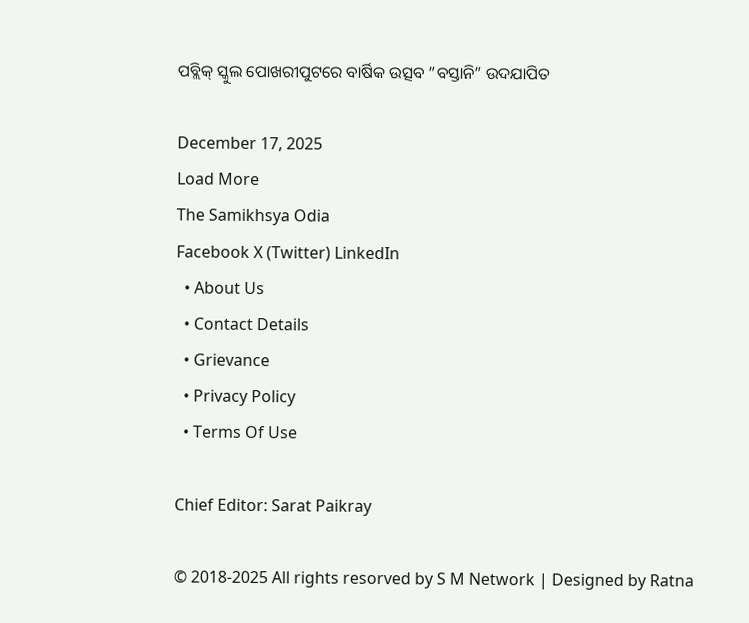ପବ୍ଲିକ୍ ସ୍କୁଲ ପୋଖରୀପୁଟରେ ବାର୍ଷିକ ଉତ୍ସବ ”ବସ୍ତାନି” ଉଦଯାପିତ

December 17, 2025
Load More
The Samikhsya Odia
Facebook X (Twitter) LinkedIn
  • About Us
  • Contact Details
  • Grievance
  • Privacy Policy
  • Terms Of Use

Chief Editor: Sarat Paikray

© 2018-2025 All rights resorved by S M Network | Designed by Ratna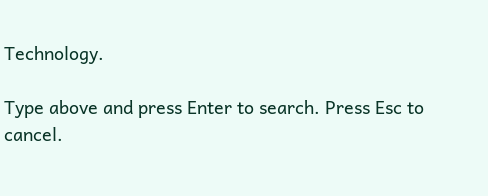Technology.

Type above and press Enter to search. Press Esc to cancel.